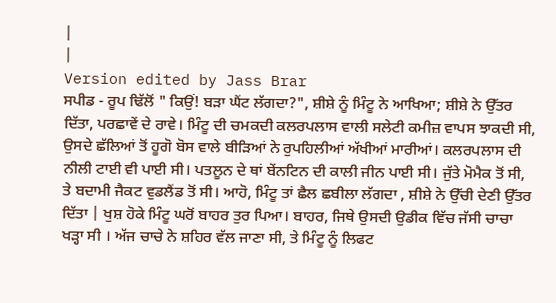|
|
Version edited by Jass Brar
ਸਪੀਡ - ਰੂਪ ਢਿੱਲੋਂ " ਕਿਉਂ! ਬੜਾ ਘੈਂਟ ਲੱਗਦਾ?", ਸ਼ੀਸ਼ੇ ਨੂੰ ਮਿੰਟੂ ਨੇ ਆਖਿਆ; ਸ਼ੀਸ਼ੇ ਨੇ ਉੱਤਰ ਦਿੱਤਾ, ਪਰਛਾਵੇਂ ਦੇ ਰਾਵੇ। ਮਿੰਟੂ ਦੀ ਚਮਕਦੀ ਕਲਰਪਲਾਸ ਵਾਲੀ ਸਲੇਟੀ ਕਮੀਜ਼ ਵਾਪਸ ਝਾਕਦੀ ਸੀ, ਉਸਦੇ ਛੱਲਿਆਂ ਤੋਂ ਹੂਗੋ ਬੋਸ ਵਾਲੇ ਬੀੜਿਆਂ ਨੇ ਰੁਪਹਿਲੀਆਂ ਅੱਖੀਆਂ ਮਾਰੀਆਂ। ਕਲਰਪਲਾਸ ਦੀ ਨੀਲੀ ਟਾਈ ਵੀ ਪਾਈ ਸੀ। ਪਤਲੂਨ ਦੇ ਥਾਂ ਬੇਂਨਟਿਨ ਦੀ ਕਾਲੀ ਜੀਨ ਪਾਈ ਸੀ। ਜੁੱਤੇ ਮੋਮੈਕ ਤੋਂ ਸੀ, ਤੇ ਬਦਾਮੀ ਜੈਕਟ ਵੁਡਲੈਂਡ ਤੋਂ ਸੀ। ਆਹੋ, ਮਿੰਟੂ ਤਾਂ ਛੈਲ ਛਬੀਲਾ ਲੱਗਦਾ , ਸ਼ੀਸ਼ੇ ਨੇ ਉੱਚੀ ਦੇਣੀ ਉੱਤਰ ਦਿੱਤਾ | ਖੁਸ਼ ਹੋਕੇ ਮਿੰਟੂ ਘਰੋਂ ਬਾਹਰ ਤੁਰ ਪਿਆ। ਬਾਹਰ, ਜਿਥੇ ਉਸਦੀ ਉਡੀਕ ਵਿੱਚ ਜੱਸੀ ਚਾਚਾ ਖੜ੍ਹਾ ਸੀ । ਅੱਜ ਚਾਚੇ ਨੇ ਸ਼ਹਿਰ ਵੱਲ ਜਾਣਾ ਸੀ, ਤੇ ਮਿੰਟੂ ਨੂੰ ਲਿਫਟ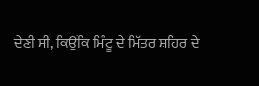ਦੇਣੀ ਸੀ, ਕਿਉਂਕਿ ਮਿੰਟੂ ਦੇ ਮਿੱਤਰ ਸ਼ਹਿਰ ਦੇ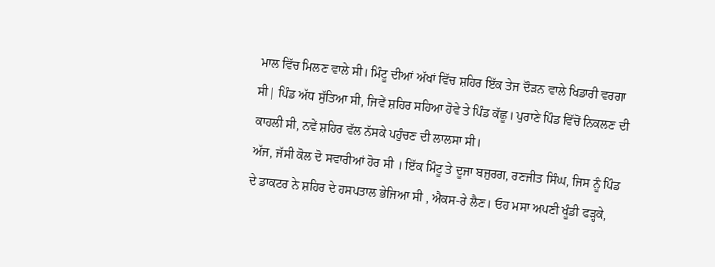ਮਾਲ ਵਿੱਚ ਮਿਲਣ ਵਾਲੇ ਸੀ। ਮਿੰਟੂ ਦੀਆਂ ਅੱਖਾਂ ਵਿੱਚ ਸ਼ਹਿਰ ਇੱਕ ਤੇਜ ਦੌੜਨ ਵਾਲੇ ਖਿਡਾਰੀ ਵਰਗਾ ਸੀ| ਪਿੰਡ ਅੱਧ ਸੁੱਤਿਆ ਸੀ, ਜਿਵੇਂ ਸ਼ਹਿਰ ਸਹਿਆ ਹੋਵੇ ਤੇ ਪਿੰਡ ਕੱਛੂ। ਪੁਰਾਣੇ ਪਿੰਡ ਵਿੱਚੋਂ ਨਿਕਲਣ ਦੀ ਕਾਹਲੀ ਸੀ, ਨਵੇਂ ਸ਼ਹਿਰ ਵੱਲ ਨੱਸਕੇ ਪਹੁੰਚਣ ਦੀ ਲਾਲਸਾ ਸੀ।
ਅੱਜ, ਜੱਸੀ ਕੋਲ ਦੋ ਸਵਾਰੀਆਂ ਹੋਰ ਸੀ । ਇੱਕ ਮਿੰਟੂ ਤੇ ਦੂਜਾ ਬਜੁਰਗ, ਰਣਜੀਤ ਸਿੰਘ, ਜਿਸ ਨੂੰ ਪਿੰਡ ਦੇ ਡਾਕਟਰ ਨੇ ਸ਼ਹਿਰ ਦੇ ਹਸਪਤਾਲ ਭੇਜਿਆ ਸੀ , ਐਕਸ-ਰੇ ਲੈਣ। ਓਹ ਮਸਾ ਅਪਣੀ ਖੂੰਡੀ ਫੜ੍ਹਕੇ,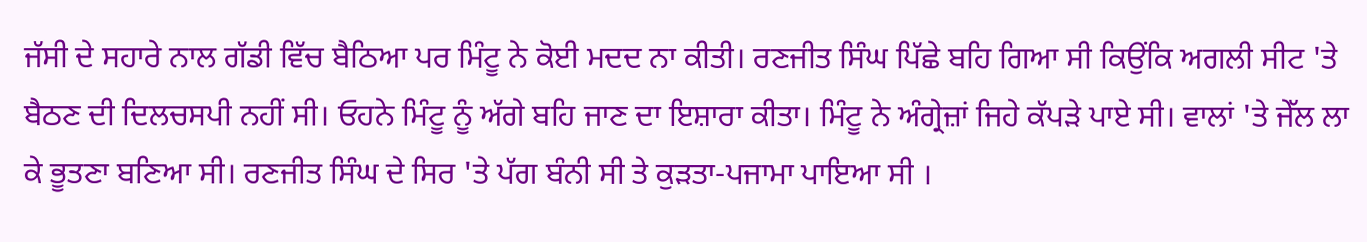ਜੱਸੀ ਦੇ ਸਹਾਰੇ ਨਾਲ ਗੱਡੀ ਵਿੱਚ ਬੈਠਿਆ ਪਰ ਮਿੰਟੂ ਨੇ ਕੋਈ ਮਦਦ ਨਾ ਕੀਤੀ। ਰਣਜੀਤ ਸਿੰਘ ਪਿੱਛੇ ਬਹਿ ਗਿਆ ਸੀ ਕਿਉਂਕਿ ਅਗਲੀ ਸੀਟ 'ਤੇ ਬੈਠਣ ਦੀ ਦਿਲਚਸਪੀ ਨਹੀਂ ਸੀ। ਓਹਨੇ ਮਿੰਟੂ ਨੂੰ ਅੱਗੇ ਬਹਿ ਜਾਣ ਦਾ ਇਸ਼ਾਰਾ ਕੀਤਾ। ਮਿੰਟੂ ਨੇ ਅੰਗ੍ਰੇਜ਼ਾਂ ਜਿਹੇ ਕੱਪੜੇ ਪਾਏ ਸੀ। ਵਾਲਾਂ 'ਤੇ ਜੇੱਲ ਲਾ ਕੇ ਭੂਤਣਾ ਬਣਿਆ ਸੀ। ਰਣਜੀਤ ਸਿੰਘ ਦੇ ਸਿਰ 'ਤੇ ਪੱਗ ਬੰਨੀ ਸੀ ਤੇ ਕੁੜਤਾ-ਪਜਾਮਾ ਪਾਇਆ ਸੀ ।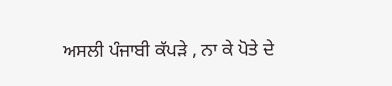ਅਸਲੀ ਪੰਜਾਬੀ ਕੱਪੜੇ , ਨਾ ਕੇ ਪੋਤੇ ਦੇ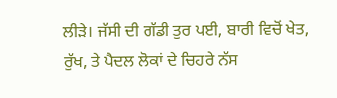ਲੀੜੇ। ਜੱਸੀ ਦੀ ਗੱਡੀ ਤੁਰ ਪਈ, ਬਾਰੀ ਵਿਚੋਂ ਖੇਤ, ਰੁੱਖ, ਤੇ ਪੈਦਲ ਲੋਕਾਂ ਦੇ ਚਿਹਰੇ ਨੱਸ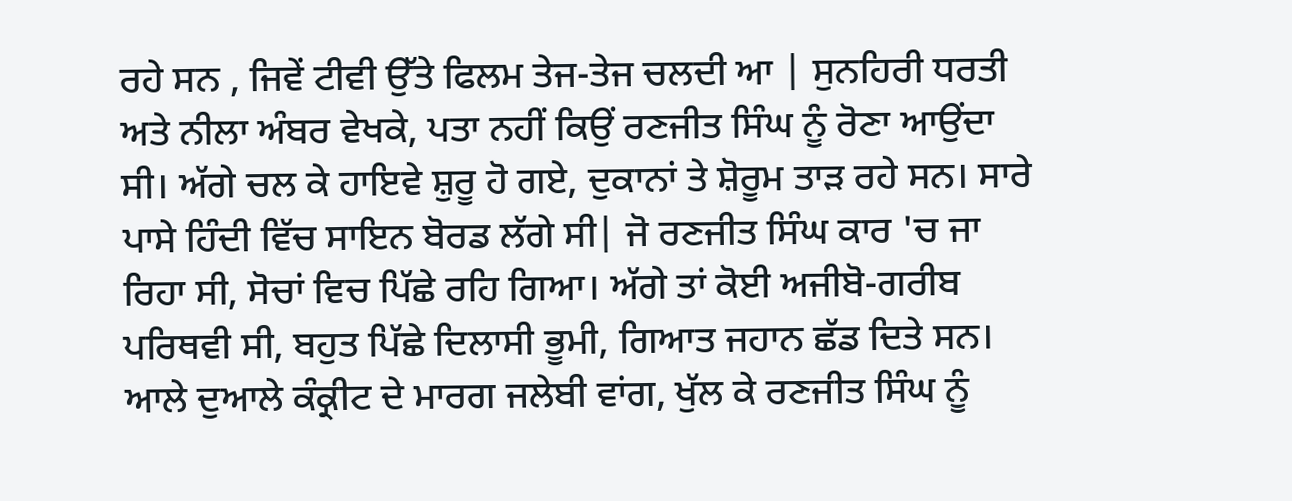ਰਹੇ ਸਨ , ਜਿਵੇਂ ਟੀਵੀ ਉੱਤੇ ਫਿਲਮ ਤੇਜ-ਤੇਜ ਚਲਦੀ ਆ | ਸੁਨਹਿਰੀ ਧਰਤੀ ਅਤੇ ਨੀਲਾ ਅੰਬਰ ਵੇਖਕੇ, ਪਤਾ ਨਹੀਂ ਕਿਉਂ ਰਣਜੀਤ ਸਿੰਘ ਨੂੰ ਰੋਣਾ ਆਉਂਦਾ ਸੀ। ਅੱਗੇ ਚਲ ਕੇ ਹਾਇਵੇ ਸ਼ੁਰੂ ਹੋ ਗਏ, ਦੁਕਾਨਾਂ ਤੇ ਸ਼ੋਰੂਮ ਤਾੜ ਰਹੇ ਸਨ। ਸਾਰੇ ਪਾਸੇ ਹਿੰਦੀ ਵਿੱਚ ਸਾਇਨ ਬੋਰਡ ਲੱਗੇ ਸੀ| ਜੋ ਰਣਜੀਤ ਸਿੰਘ ਕਾਰ 'ਚ ਜਾ ਰਿਹਾ ਸੀ, ਸੋਚਾਂ ਵਿਚ ਪਿੱਛੇ ਰਹਿ ਗਿਆ। ਅੱਗੇ ਤਾਂ ਕੋਈ ਅਜੀਬੋ-ਗਰੀਬ ਪਰਿਥਵੀ ਸੀ, ਬਹੁਤ ਪਿੱਛੇ ਦਿਲਾਸੀ ਭੂਮੀ, ਗਿਆਤ ਜਹਾਨ ਛੱਡ ਦਿਤੇ ਸਨ। ਆਲੇ ਦੁਆਲੇ ਕੰਕ੍ਰੀਟ ਦੇ ਮਾਰਗ ਜਲੇਬੀ ਵਾਂਗ, ਖੁੱਲ ਕੇ ਰਣਜੀਤ ਸਿੰਘ ਨੂੰ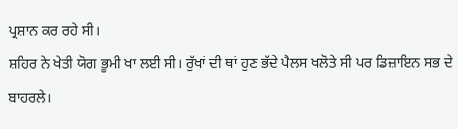ਪ੍ਰਸ਼ਾਨ ਕਰ ਰਹੇ ਸੀ।
ਸ਼ਹਿਰ ਨੇ ਖੇਤੀ ਯੋਗ ਭੂਮੀ ਖਾ ਲਈ ਸੀ। ਰੁੱਖਾਂ ਦੀ ਥਾਂ ਹੁਣ ਭੱਦੇ ਪੈਲਸ ਖਲੋਤੇ ਸੀ ਪਰ ਡਿਜ਼ਾਇਨ ਸਭ ਦੇ ਬਾਹਰਲੇ।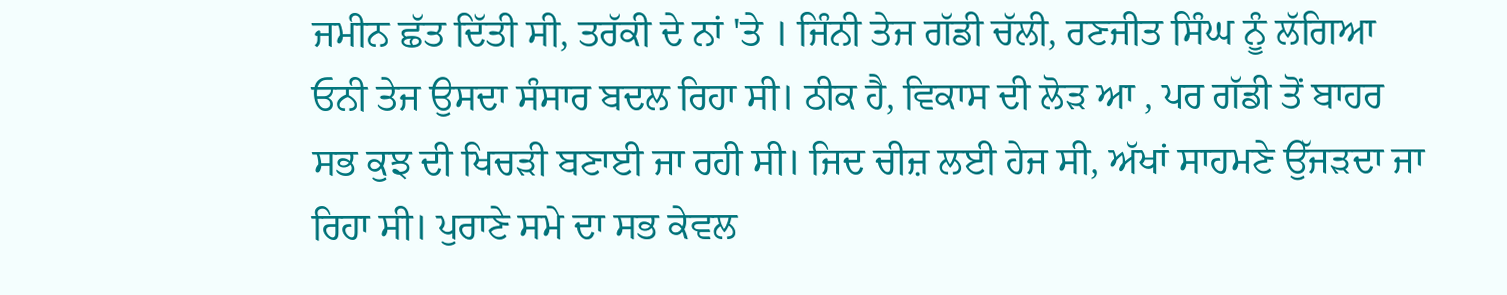ਜਮੀਨ ਛੱਤ ਦਿੱਤੀ ਸੀ, ਤਰੱਕੀ ਦੇ ਨਾਂ 'ਤੇ । ਜਿੰਨੀ ਤੇਜ ਗੱਡੀ ਚੱਲੀ, ਰਣਜੀਤ ਸਿੰਘ ਨੂੰ ਲੱਗਿਆ ਓਨੀ ਤੇਜ ਉਸਦਾ ਸੰਸਾਰ ਬਦਲ ਰਿਹਾ ਸੀ। ਠੀਕ ਹੈ, ਵਿਕਾਸ ਦੀ ਲੋੜ ਆ , ਪਰ ਗੱਡੀ ਤੋਂ ਬਾਹਰ ਸਭ ਕੁਝ ਦੀ ਖਿਚੜੀ ਬਣਾਈ ਜਾ ਰਹੀ ਸੀ। ਜਿਦ ਚੀਜ਼ ਲਈ ਹੇਜ ਸੀ, ਅੱਖਾਂ ਸਾਹਮਣੇ ਉੱਜੜਦਾ ਜਾ ਰਿਹਾ ਸੀ। ਪੁਰਾਣੇ ਸਮੇ ਦਾ ਸਭ ਕੇਵਲ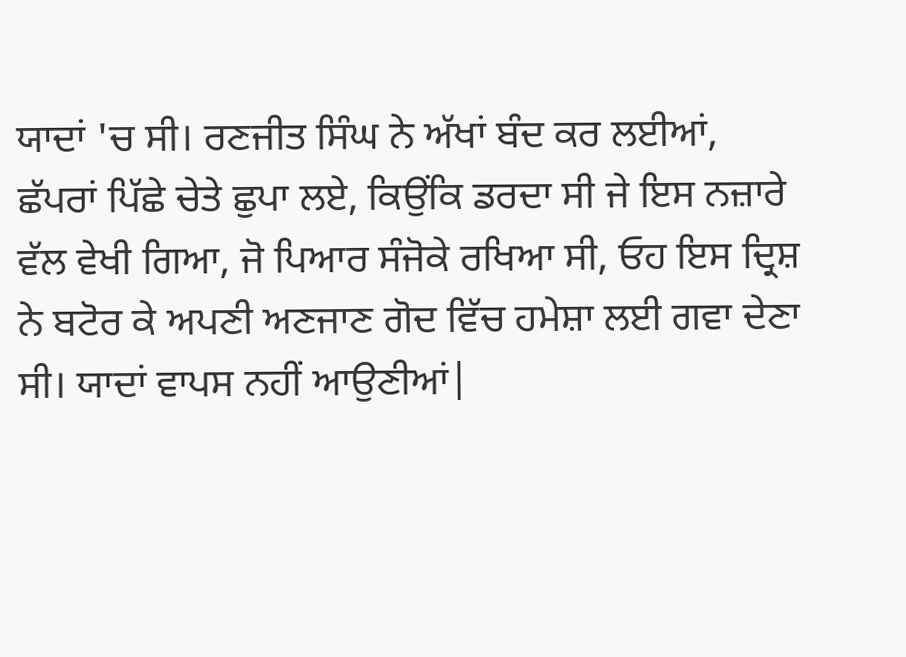ਯਾਦਾਂ 'ਚ ਸੀ। ਰਣਜੀਤ ਸਿੰਘ ਨੇ ਅੱਖਾਂ ਬੰਦ ਕਰ ਲਈਆਂ, ਛੱਪਰਾਂ ਪਿੱਛੇ ਚੇਤੇ ਛੁਪਾ ਲਏ, ਕਿਉਂਕਿ ਡਰਦਾ ਸੀ ਜੇ ਇਸ ਨਜ਼ਾਰੇ ਵੱਲ ਵੇਖੀ ਗਿਆ, ਜੋ ਪਿਆਰ ਸੰਜੋਕੇ ਰਖਿਆ ਸੀ, ਓਹ ਇਸ ਦ੍ਰਿਸ਼ ਨੇ ਬਟੋਰ ਕੇ ਅਪਣੀ ਅਣਜਾਣ ਗੋਦ ਵਿੱਚ ਹਮੇਸ਼ਾ ਲਈ ਗਵਾ ਦੇਣਾ ਸੀ। ਯਾਦਾਂ ਵਾਪਸ ਨਹੀਂ ਆਉਣੀਆਂ|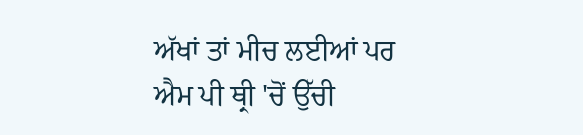ਅੱਖਾਂ ਤਾਂ ਮੀਚ ਲਈਆਂ ਪਰ ਐਮ ਪੀ ਥ੍ਰੀ 'ਚੋਂ ਉੱਚੀ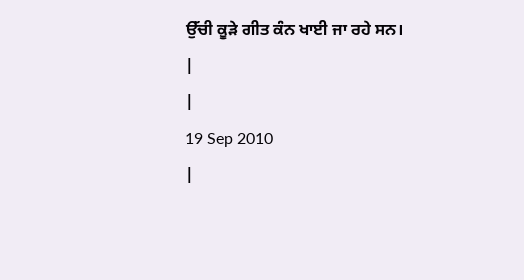ਉੱਚੀ ਕੂੜੇ ਗੀਤ ਕੰਨ ਖਾਈ ਜਾ ਰਹੇ ਸਨ।
|
|
19 Sep 2010
|